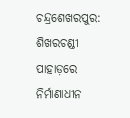ଚନ୍ଦ୍ରଶେଖରପୁର: ଶିଖରଚଣ୍ଡୀ ପାହାଡ଼ରେ ନିର୍ମାଣାଧୀନ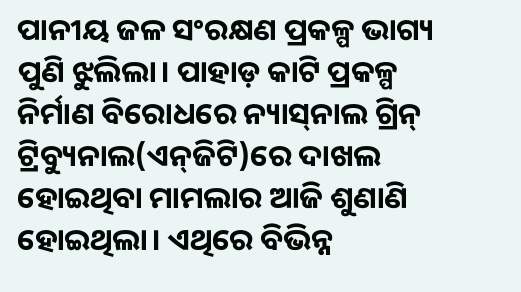ପାନୀୟ ଜଳ ସଂରକ୍ଷଣ ପ୍ରକଳ୍ପ ଭାଗ୍ୟ ପୁଣି ଝୁଲିଲା। ପାହାଡ଼ କାଟି ପ୍ରକଳ୍ପ ନିର୍ମାଣ ବିରୋଧରେ ନ୍ୟାସ୍‌ନାଲ ଗ୍ରିନ୍‌ ଟ୍ରିବ୍ୟୁନାଲ(ଏନ୍‌ଜିଟି)ରେ ଦାଖଲ ହୋଇଥିବା ମାମଲାର ଆଜି ଶୁଣାଣି ହୋଇଥିଲା। ଏଥିରେ ବିଭିନ୍ନ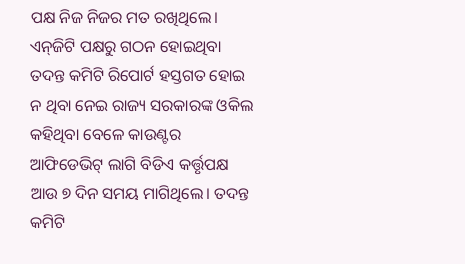ପକ୍ଷ ନିଜ ନିଜର ମତ ରଖିଥିଲେ। ଏନ୍‌ଜିଟି ପକ୍ଷରୁ ଗଠନ ହୋଇଥିବା ତଦନ୍ତ କମିଟି ରିପୋର୍ଟ ହସ୍ତଗତ ହୋଇ ନ ଥିବା ନେଇ ରାଜ୍ୟ ସରକାରଙ୍କ ଓକିଲ କହିଥିବା ବେଳେ କାଉଣ୍ଟର ଆଫିଡେଭିଟ୍‌ ଲାଗି ବିଡିଏ କର୍ତ୍ତୃପକ୍ଷ ଆଉ ୭ ଦିନ ସମୟ ମାଗିଥିଲେ। ତଦନ୍ତ କମିଟି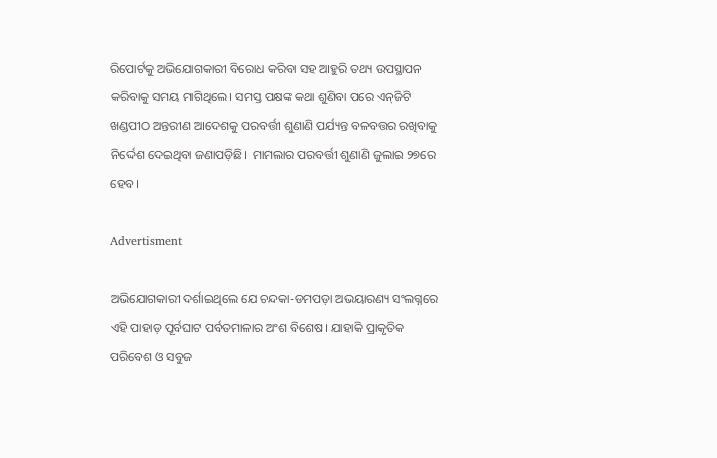ରିପୋର୍ଟକୁ ଅଭିଯୋଗକାରୀ ବିରୋଧ କରିବା ସହ ଆହୁରି ତଥ୍ୟ ଉପସ୍ଥାପନ କରିବାକୁ ସମୟ ମାଗିଥିଲେ। ସମସ୍ତ ପକ୍ଷଙ୍କ କଥା ଶୁଣିବା ପରେ ଏନ୍‌ଜିଟି ଖଣ୍ଡପୀଠ ଅନ୍ତରୀଣ ଆଦେଶକୁ ପରବର୍ତ୍ତୀ ଶୁଣାଣି ପର୍ଯ୍ୟନ୍ତ ବଳବତ୍ତର ରଖିବାକୁ ନିର୍ଦ୍ଦେଶ ଦେଇଥିବା ଜଣାପଡ଼ିଛି।  ମାମଲାର ପରବର୍ତ୍ତୀ ଶୁଣାଣି ଜୁଲାଇ ୨୭ରେ ହେବ।

Advertisment

ଅଭିଯୋଗକାରୀ ଦର୍ଶାଇଥିଲେ ଯେ ଚନ୍ଦକା-ଡମପଡ଼ା ଅଭୟାରଣ୍ୟ ସଂଲଗ୍ନରେ ଏହି ପାହାଡ଼ ପୂର୍ବଘାଟ ପର୍ବତମାଳାର ଅଂଶ ବିଶେଷ। ଯାହାକି ପ୍ରାକୃତିକ ପରିବେଶ ଓ ସବୁଜ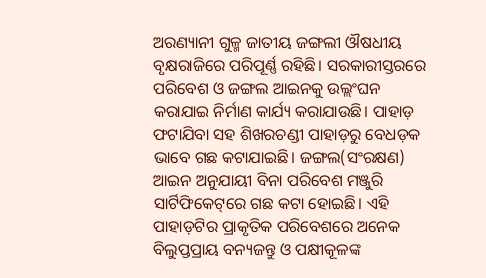ଅରଣ୍ୟାନୀ ଗୁଳ୍ମ ଜାତୀୟ ଜଙ୍ଗଲୀ ଔଷଧୀୟ ବୃକ୍ଷରାଜିରେ ପରିପୂର୍ଣ୍ଣ ରହିଛି। ସରକାରୀସ୍ତରରେ ପରିବେଶ ଓ ଜଙ୍ଗଲ ଆଇନକୁ ଉଲ୍ଲଂଘନ କରାଯାଇ ନିର୍ମାଣ କାର୍ଯ୍ୟ କରାଯାଉଛି। ପାହାଡ଼ ଫଟାଯିବା ସହ ଶିଖରଚଣ୍ଡୀ ପାହାଡ଼ରୁ ବେଧଡ଼କ ଭାବେ ଗଛ କଟାଯାଇଛି। ଜଙ୍ଗଲ(ସଂରକ୍ଷଣ) ଆଇନ ଅନୁଯାୟୀ ବିନା ପରିବେଶ ମଞ୍ଜୁରି ସାର୍ଟିଫିକେଟ୍‌ରେ ଗଛ କଟା ହୋଇଛି। ଏହି ପାହାଡ଼ଟିର ପ୍ରାକୃତିକ ପରିବେଶରେ ଅନେକ ବିଲୁପ୍ତପ୍ରାୟ ବନ୍ୟଜନ୍ତୁ ଓ ପକ୍ଷୀକୂଳଙ୍କ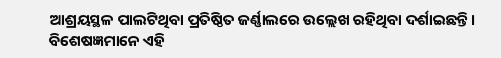ଆଶ୍ରୟସ୍ଥଳ ପାଲଟିଥିବା ପ୍ରତିଷ୍ଠିତ ଜର୍ଣ୍ଣାଲରେ ଉଲ୍ଲେଖ ରହିଥିବା ଦର୍ଶାଇଛନ୍ତି। ବିଶେଷଜ୍ଞମାନେ ଏହି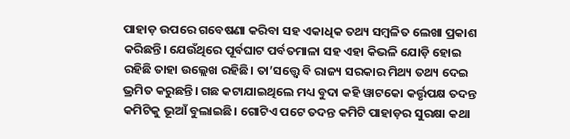ପାହାଡ଼ ଉପରେ ଗବେଷଣା କରିବା ସହ ଏକାଧିକ ତଥ୍ୟ ସମ୍ବଳିତ ଲେଖା ପ୍ରକାଶ କରିଛନ୍ତି। ଯେଉଁଥିରେ ପୂର୍ବଘାଟ ପର୍ବତମାଳା ସହ ଏହା କିଭଳି ଯୋଡ଼ି ହୋଇ ରହିଛି ତାହା ଉଲ୍ଲେଖ ରହିଛି। ତା’ସ‌ତ୍ତ୍ବେ ବି ରାଜ୍ୟ ସରକାର ମିଥ୍ୟ ତଥ୍ୟ ଦେଇ ଭ୍ରମିତ କରୁଛନ୍ତି। ଗଛ କଟାଯାଇଥିଲେ ମଧ୍ୟ ବୁଦା କହି ୱାଟକୋ କର୍ତ୍ତୃପକ୍ଷ ତଦନ୍ତ କମିଟିକୁ ଭୂଆଁ ବୁଲାଇଛି। ଗୋଟିଏ ପଟେ ତଦନ୍ତ କମିଟି ପାହାଡ଼ର ସୁରକ୍ଷା କଥା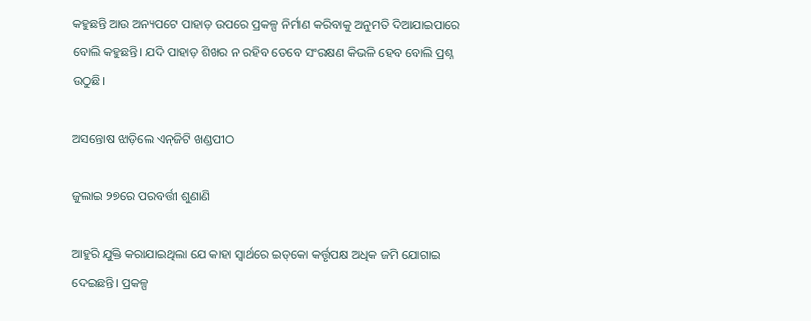କହୁଛନ୍ତି ଆଉ ଅନ୍ୟପଟେ ପାହାଡ଼ ଉପରେ ପ୍ରକଳ୍ପ ନିର୍ମାଣ କରିବାକୁ ଅନୁମତି ଦିଆଯାଇପାରେ ବୋଲି କହୁଛନ୍ତି। ଯଦି ପାହାଡ଼ ଶିଖର ନ ରହିବ ତେବେ ସଂରକ୍ଷଣ କିଭଳି ହେବ ବୋଲି ପ୍ରଶ୍ନ ଉଠୁଛି।

ଅସନ୍ତୋଷ ଝାଡ଼ିଲେ ଏନ୍‌ଜିଟି ଖଣ୍ଡପୀଠ

ଜୁଲାଇ ୨୭ରେ ପରବର୍ତ୍ତୀ ଶୁଣାଣି

ଆହୁରି ଯୁକ୍ତି କରାଯାଇଥିଲା ଯେ କାହା ସ୍ବାର୍ଥରେ ଇଡ୍‌କୋ କର୍ତ୍ତୃପକ୍ଷ ଅଧିକ ଜମି ଯୋଗାଇ ଦେଇଛନ୍ତି। ପ୍ରକଳ୍ପ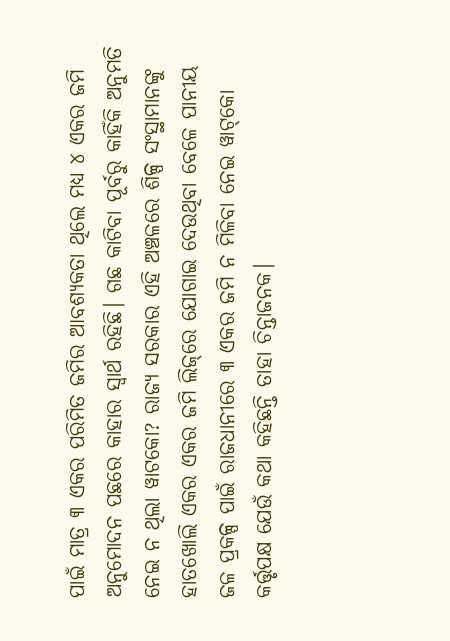ପାଇଁ ମାତ୍ର ୩ ଏକର ପରିମିତ ଜମିର ଆବଶ୍ୟକତା ଥିଲେ ମଧ୍ୟ ୪ ଏକର ଜମି ଅନୁମୋଦନ ପଛରେ କାହାର ସ୍ବାର୍ଥ ରହିଛି। ଗଛ କାଟିବା ପୂର୍ବରୁ କାହିଁକି ଅନୁମତି ନେଇ ନ ଥିଲା ୱାଟକୋ? ରାଜ୍ୟ ସରକାର ଏହି ଅଞ୍ଚଳରେ ଶିଳ୍ପ ସଂସ୍ଥାମାନଙ୍କୁ ହାତଖୋଲି ଏକର ଏକର ଜମି ଲିଜ୍‌ରେ ଯୋଗାଇ ଦେଉଥିବା ବେଳେ ପାନୀୟ ଜଳ ପ୍ରକଳ୍ପ ପାଇଁ ରାଜଧାନୀରେ ୩ ଏକର ଜମି ନ ମିଳିବା ନେଇ ୱାଟ୍‌କୋ କର୍ତ୍ତୃପକ୍ଷ ଯେଉଁ କଥା‌ କହିଛନ୍ତି ତାହା ଚିନ୍ତାଜନକ।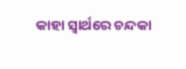କାହା ସ୍ବାର୍ଥରେ ଚନ୍ଦକା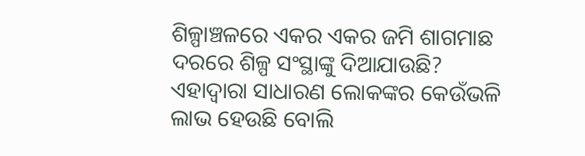ଶିଳ୍ପାଞ୍ଚଳରେ ଏକର ଏକର ଜମି ଶାଗମାଛ ଦରରେ ଶିଳ୍ପ ସଂସ୍ଥାଙ୍କୁ ଦିଆଯାଉଛି? ଏହାଦ୍ବାରା ସାଧାରଣ ଲୋକଙ୍କର କେଉଁଭଳି ଲାଭ ହେଉଛି ବୋଲି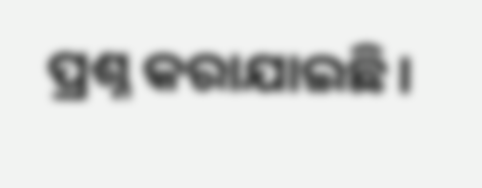ପ୍ରଶ୍ନ କରାଯାଇଛି।